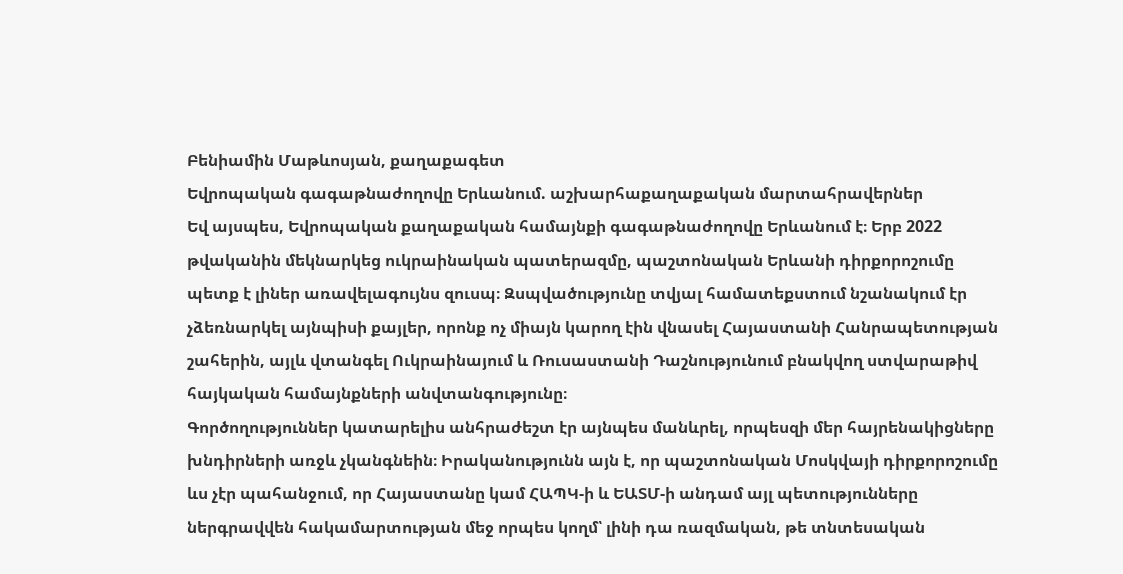Բենիամին Մաթևոսյան, քաղաքագետ
Եվրոպական գագաթնաժողովը Երևանում. աշխարհաքաղաքական մարտահրավերներ
Եվ այսպես, Եվրոպական քաղաքական համայնքի գագաթնաժողովը Երևանում է։ Երբ 2022 թվականին մեկնարկեց ուկրաինական պատերազմը, պաշտոնական Երևանի դիրքորոշումը պետք է լիներ առավելագույնս զուսպ։ Զսպվածությունը տվյալ համատեքստում նշանակում էր չձեռնարկել այնպիսի քայլեր, որոնք ոչ միայն կարող էին վնասել Հայաստանի Հանրապետության շահերին, այլև վտանգել Ուկրաինայում և Ռուսաստանի Դաշնությունում բնակվող ստվարաթիվ հայկական համայնքների անվտանգությունը։
Գործողություններ կատարելիս անհրաժեշտ էր այնպես մանևրել, որպեսզի մեր հայրենակիցները խնդիրների առջև չկանգնեին։ Իրականությունն այն է, որ պաշտոնական Մոսկվայի դիրքորոշումը ևս չէր պահանջում, որ Հայաստանը կամ ՀԱՊԿ-ի և ԵԱՏՄ-ի անդամ այլ պետությունները ներգրավվեն հակամարտության մեջ որպես կողմ՝ լինի դա ռազմական, թե տնտեսական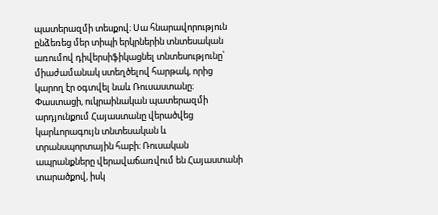պատերազմի տեսքով։ Սա հնարավորություն ընձեռեց մեր տիպի երկրներին տնտեսական առումով դիվերսիֆիկացնել տնտեսությունը՝ միաժամանակ ստեղծելով հարթակ, որից կարող էր օգտվել նաև Ռուսաստանը։
Փաստացի, ուկրաինական պատերազմի արդյունքում Հայաստանը վերածվեց կարևորագույն տնտեսական և տրանսպորտային հաբի։ Ռուսական ապրանքները վերավաճառվում են Հայաստանի տարածքով, իսկ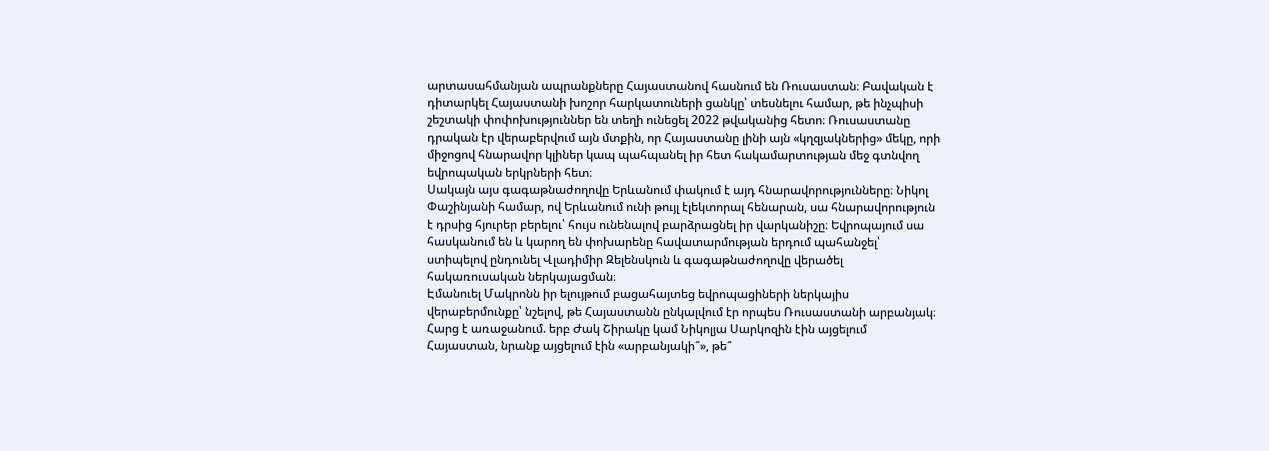արտասահմանյան ապրանքները Հայաստանով հասնում են Ռուսաստան։ Բավական է դիտարկել Հայաստանի խոշոր հարկատուների ցանկը՝ տեսնելու համար, թե ինչպիսի շեշտակի փոփոխություններ են տեղի ունեցել 2022 թվականից հետո։ Ռուսաստանը դրական էր վերաբերվում այն մտքին, որ Հայաստանը լինի այն «կղզյակներից» մեկը, որի միջոցով հնարավոր կլիներ կապ պահպանել իր հետ հակամարտության մեջ գտնվող եվրոպական երկրների հետ։
Սակայն այս գագաթնաժողովը Երևանում փակում է այդ հնարավորությունները։ Նիկոլ Փաշինյանի համար, ով Երևանում ունի թույլ էլեկտորալ հենարան, սա հնարավորություն է դրսից հյուրեր բերելու՝ հույս ունենալով բարձրացնել իր վարկանիշը։ Եվրոպայում սա հասկանում են և կարող են փոխարենը հավատարմության երդում պահանջել՝ ստիպելով ընդունել Վլադիմիր Զելենսկուն և գագաթնաժողովը վերածել հակառուսական ներկայացման։
Էմանուել Մակրոնն իր ելույթում բացահայտեց եվրոպացիների ներկայիս վերաբերմունքը՝ նշելով, թե Հայաստանն ընկալվում էր որպես Ռուսաստանի արբանյակ։ Հարց է առաջանում. երբ Ժակ Շիրակը կամ Նիկոլյա Սարկոզին էին այցելում Հայաստան, նրանք այցելում էին «արբանյակի՞», թե՞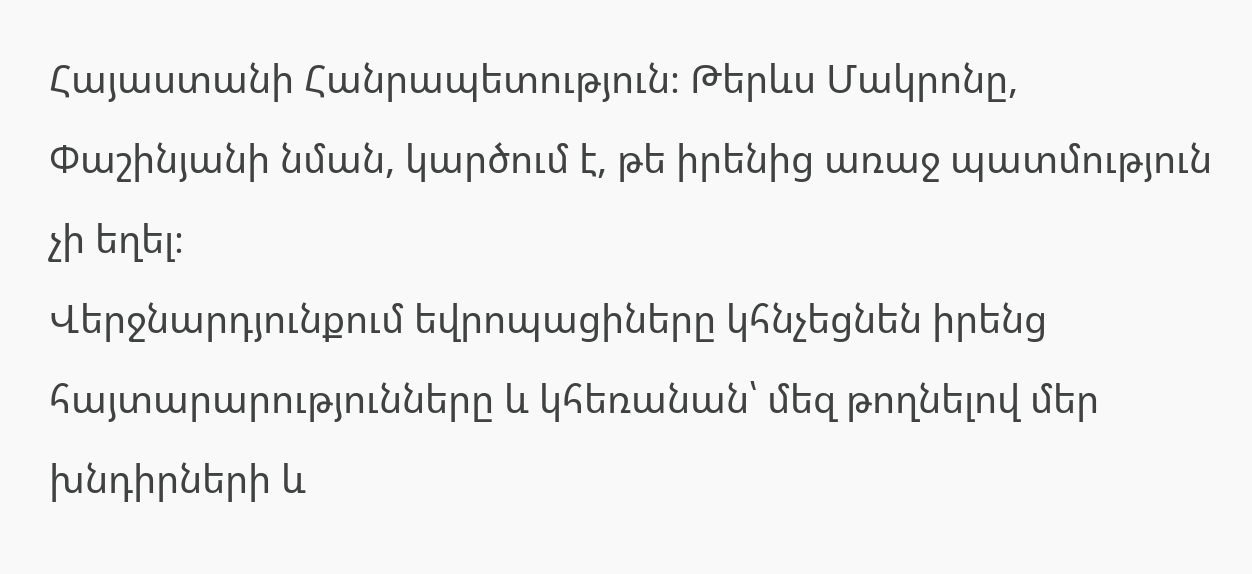Հայաստանի Հանրապետություն։ Թերևս Մակրոնը, Փաշինյանի նման, կարծում է, թե իրենից առաջ պատմություն չի եղել։
Վերջնարդյունքում եվրոպացիները կհնչեցնեն իրենց հայտարարությունները և կհեռանան՝ մեզ թողնելով մեր խնդիրների և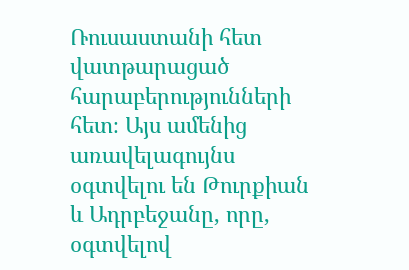Ռուսաստանի հետ վատթարացած հարաբերությունների հետ։ Այս ամենից առավելագույնս օգտվելու են Թուրքիան և Ադրբեջանը, որը, օգտվելով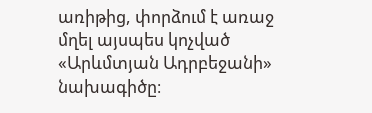առիթից, փորձում է առաջ մղել այսպես կոչված «Արևմտյան Ադրբեջանի» նախագիծը։